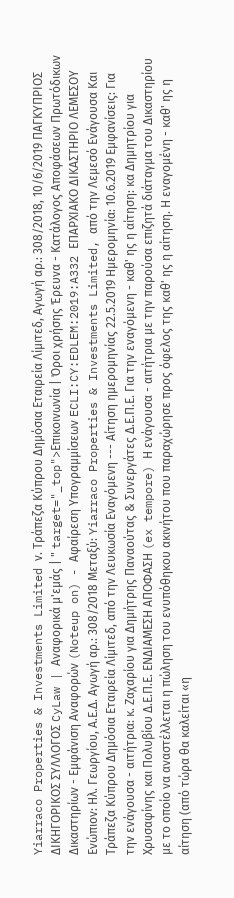Yiarraco Properties & Investments Limited ν. Τράπεζα Κύπρου Δημόσια Εταιρεία Λίμιτεδ, Αγωγή αρ.: 308/2018, 10/6/2019 ΠΑΓΚΥΠΡΙΟΣ ΔΙΚΗΓΟΡΙΚΟΣ ΣΥΛΛΟΓΟΣ CyLaw | Αναφορικά μ'εμάς | " target="_top">Επικοινωνία | Όροι χρήσης Έρευνα - Κατάλογος Αποφάσεων Πρωτόδικων Δικαστηρίων - Εμφάνιση Αναφορών (Noteup on) - Αφαίρεση Υπογραμμίσεων ECLI:CY:EDLEM:2019:A332 ΕΠΑΡΧΙΑΚΟ ΔΙΚΑΣΤΗΡΙΟ ΛΕΜΕΣΟΥ Ενώπιον: Ηλ. Γεωργίου, Α.Ε.Δ. Αγωγή αρ.: 308/2018 Μεταξύ: Yiarraco Properties & Investments Limited, από την Λεμεσό Ενάγουσα Και Τράπεζα Κύπρου Δημόσια Εταιρεία Λίμιτεδ, από την Λευκωσία Εναγόμενη --- Αίτηση ημερομηνίας 22.5.2019 Ημερομηνία: 10.6.2019 Εμφανίσεις: Για την ενάγουσα - αιτήτρια: κ. Ζαχαρίου για Δημήτρης Παναούτας & Συνεργάτες Δ.Ε.Π.Ε. Για την εναγόμενη - καθ' ης η αίτηση: κα Δημητρίου για Χρυσαφίνης και Πολυβίου Δ.Ε.Π.Ε. ΕΝΔΙΑΜΕΣΗ ΑΠΟΦΑΣΗ (ex tempore) Η ενάγουσα - αιτήτρια με την παρούσα επιζητά διάταγμα του Δικαστηρίου με το οποίο να αναστέλλεται η πώληση του ενυπόθηκου ακινήτου που παραχώρησε προς όφελος της καθ' ης η αίτηση. Η εναγομένη - καθ' ης η αίτηση (από τώρα θα καλείται «η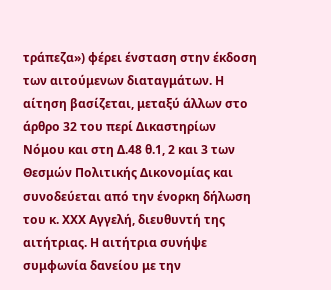τράπεζα») φέρει ένσταση στην έκδοση των αιτούμενων διαταγμάτων. Η αίτηση βασίζεται, μεταξύ άλλων στο άρθρο 32 του περί Δικαστηρίων Νόμου και στη Δ.48 θ.1, 2 και 3 των Θεσμών Πολιτικής Δικονομίας και συνοδεύεται από την ένορκη δήλωση του κ. ΧΧΧ Αγγελή, διευθυντή της αιτήτριας. Η αιτήτρια συνήψε συμφωνία δανείου με την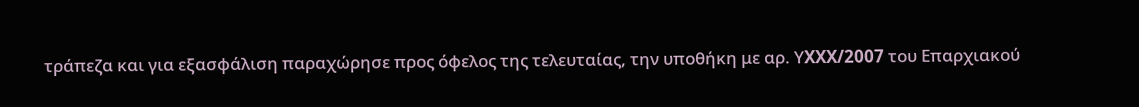τράπεζα και για εξασφάλιση παραχώρησε προς όφελος της τελευταίας, την υποθήκη με αρ. ΥXXX/2007 του Επαρχιακού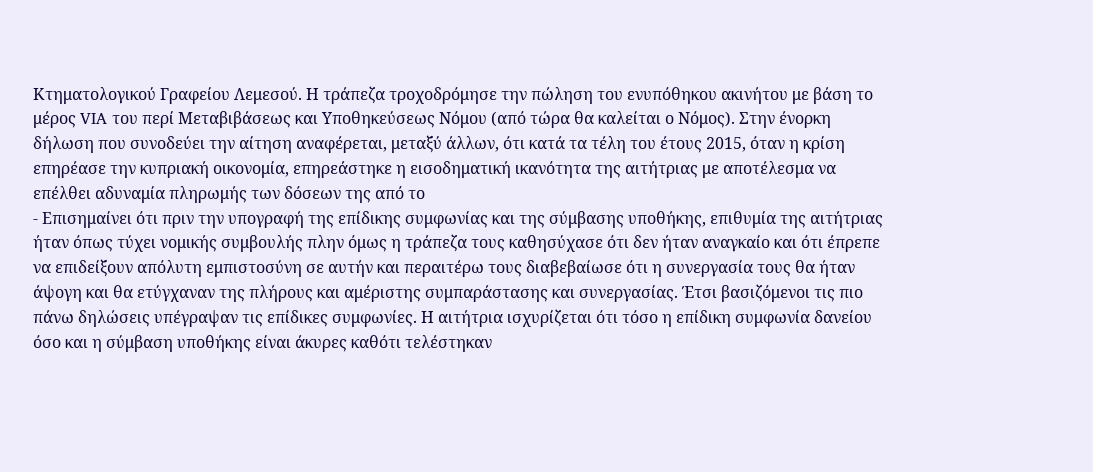Κτηματολογικού Γραφείου Λεμεσού. Η τράπεζα τροχοδρόμησε την πώληση του ενυπόθηκου ακινήτου με βάση το μέρος VIA του περί Μεταβιβάσεως και Υποθηκεύσεως Νόμου (από τώρα θα καλείται ο Νόμος). Στην ένορκη δήλωση που συνοδεύει την αίτηση αναφέρεται, μεταξύ άλλων, ότι κατά τα τέλη του έτους 2015, όταν η κρίση επηρέασε την κυπριακή οικονομία, επηρεάστηκε η εισοδηματική ικανότητα της αιτήτριας με αποτέλεσμα να επέλθει αδυναμία πληρωμής των δόσεων της από το
- Επισημαίνει ότι πριν την υπογραφή της επίδικης συμφωνίας και της σύμβασης υποθήκης, επιθυμία της αιτήτριας ήταν όπως τύχει νομικής συμβουλής πλην όμως η τράπεζα τους καθησύχασε ότι δεν ήταν αναγκαίο και ότι έπρεπε να επιδείξουν απόλυτη εμπιστοσύνη σε αυτήν και περαιτέρω τους διαβεβαίωσε ότι η συνεργασία τους θα ήταν άψογη και θα ετύγχαναν της πλήρους και αμέριστης συμπαράστασης και συνεργασίας. Έτσι βασιζόμενοι τις πιο πάνω δηλώσεις υπέγραψαν τις επίδικες συμφωνίες. Η αιτήτρια ισχυρίζεται ότι τόσο η επίδικη συμφωνία δανείου όσο και η σύμβαση υποθήκης είναι άκυρες καθότι τελέστηκαν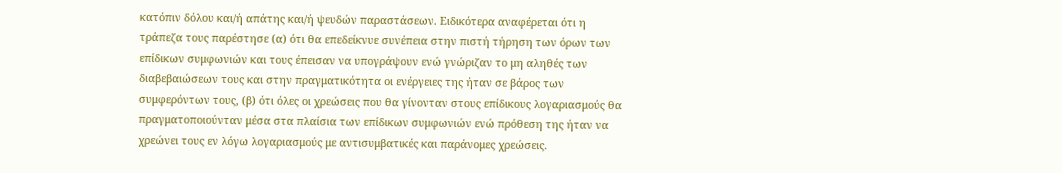κατόπιν δόλου και/ή απάτης και/ή ψευδών παραστάσεων. Ειδικότερα αναφέρεται ότι η τράπεζα τους παρέστησε (α) ότι θα επεδείκνυε συνέπεια στην πιστή τήρηση των όρων των επίδικων συμφωνιών και τους έπεισαν να υπογράψουν ενώ γνώριζαν το μη αληθές των διαβεβαιώσεων τους και στην πραγματικότητα οι ενέργειες της ήταν σε βάρος των συμφερόντων τους, (β) ότι όλες οι χρεώσεις που θα γίνονταν στους επίδικους λογαριασμούς θα πραγματοποιούνταν μέσα στα πλαίσια των επίδικων συμφωνιών ενώ πρόθεση της ήταν να χρεώνει τους εν λόγω λογαριασμούς με αντισυμβατικές και παράνομες χρεώσεις.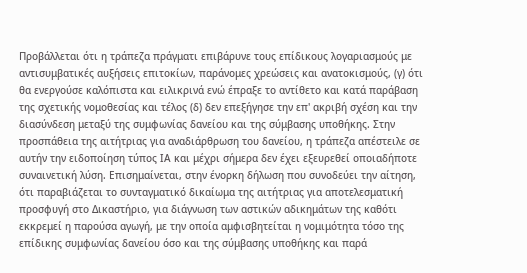Προβάλλεται ότι η τράπεζα πράγματι επιβάρυνε τους επίδικους λογαριασμούς με αντισυμβατικές αυξήσεις επιτοκίων, παράνομες χρεώσεις και ανατοκισμούς, (γ) ότι θα ενεργούσε καλόπιστα και ειλικρινά ενώ έπραξε το αντίθετο και κατά παράβαση της σχετικής νομοθεσίας και τέλος (δ) δεν επεξήγησε την επ' ακριβή σχέση και την διασύνδεση μεταξύ της συμφωνίας δανείου και της σύμβασης υποθήκης. Στην προσπάθεια της αιτήτριας για αναδιάρθρωση του δανείου, η τράπεζα απέστειλε σε αυτήν την ειδοποίηση τύπος ΙΑ και μέχρι σήμερα δεν έχει εξευρεθεί οποιαδήποτε συναινετική λύση. Επισημαίνεται, στην ένορκη δήλωση που συνοδεύει την αίτηση, ότι παραβιάζεται το συνταγματικό δικαίωμα της αιτήτριας για αποτελεσματική προσφυγή στο Δικαστήριο, για διάγνωση των αστικών αδικημάτων της καθότι εκκρεμεί η παρούσα αγωγή, με την οποία αμφισβητείται η νομιμότητα τόσο της επίδικης συμφωνίας δανείου όσο και της σύμβασης υποθήκης και παρά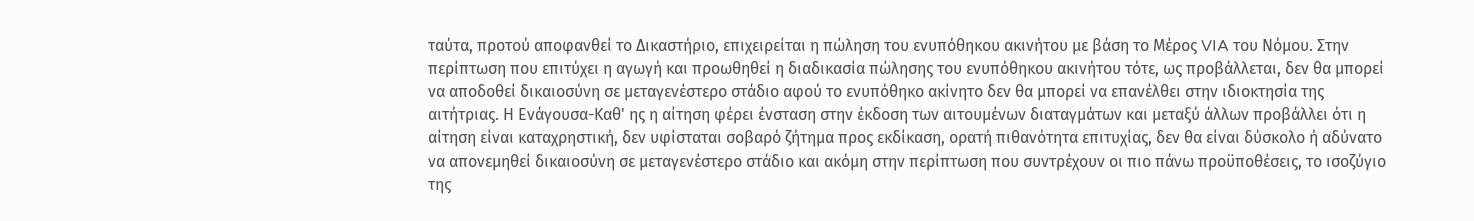ταύτα, προτού αποφανθεί το Δικαστήριο, επιχειρείται η πώληση του ενυπόθηκου ακινήτου με βάση το Μέρος VIA του Νόμου. Στην περίπτωση που επιτύχει η αγωγή και προωθηθεί η διαδικασία πώλησης του ενυπόθηκου ακινήτου τότε, ως προβάλλεται, δεν θα μπορεί να αποδοθεί δικαιοσύνη σε μεταγενέστερο στάδιο αφού το ενυπόθηκο ακίνητο δεν θα μπορεί να επανέλθει στην ιδιοκτησία της αιτήτριας. Η Ενάγουσα-Καθ' ης η αίτηση φέρει ένσταση στην έκδοση των αιτουμένων διαταγμάτων και μεταξύ άλλων προβάλλει ότι η αίτηση είναι καταχρηστική, δεν υφίσταται σοβαρό ζήτημα προς εκδίκαση, ορατή πιθανότητα επιτυχίας, δεν θα είναι δύσκολο ή αδύνατο να απονεμηθεί δικαιοσύνη σε μεταγενέστερο στάδιο και ακόμη στην περίπτωση που συντρέχουν οι πιο πάνω προϋποθέσεις, το ισοζύγιο της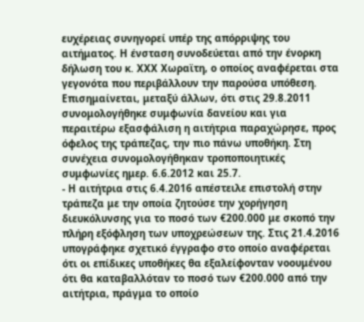ευχέρειας συνηγορεί υπέρ της απόρριψης του αιτήματος. Η ένσταση συνοδεύεται από την ένορκη δήλωση του κ. ΧΧΧ Χωραϊτη, ο οποίος αναφέρεται στα γεγονότα που περιβάλλουν την παρούσα υπόθεση. Επισημαίνεται, μεταξύ άλλων, ότι στις 29.8.2011 συνομολογήθηκε συμφωνία δανείου και για περαιτέρω εξασφάλιση η αιτήτρια παραχώρησε, προς όφελος της τράπεζας, την πιο πάνω υποθήκη. Στη συνέχεια συνομολογήθηκαν τροποποιητικές συμφωνίες ημερ. 6.6.2012 και 25.7.
- Η αιτήτρια στις 6.4.2016 απέστειλε επιστολή στην τράπεζα με την οποία ζητούσε την χορήγηση διευκόλυνσης για το ποσό των €200.000 με σκοπό την πλήρη εξόφληση των υποχρεώσεων της. Στις 21.4.2016 υπογράφηκε σχετικό έγγραφο στο οποίο αναφέρεται ότι οι επίδικες υποθήκες θα εξαλείφονταν νοουμένου ότι θα καταβαλλόταν το ποσό των €200.000 από την αιτήτρια, πράγμα το οποίο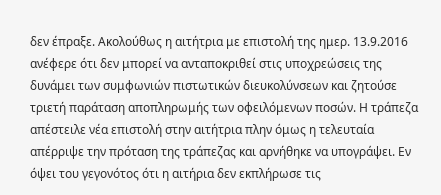δεν έπραξε. Ακολούθως η αιτήτρια με επιστολή της ημερ. 13.9.2016 ανέφερε ότι δεν μπορεί να ανταποκριθεί στις υποχρεώσεις της δυνάμει των συμφωνιών πιστωτικών διευκολύνσεων και ζητούσε τριετή παράταση αποπληρωμής των οφειλόμενων ποσών. Η τράπεζα απέστειλε νέα επιστολή στην αιτήτρια πλην όμως η τελευταία απέρριψε την πρόταση της τράπεζας και αρνήθηκε να υπογράψει. Εν όψει του γεγονότος ότι η αιτήρια δεν εκπλήρωσε τις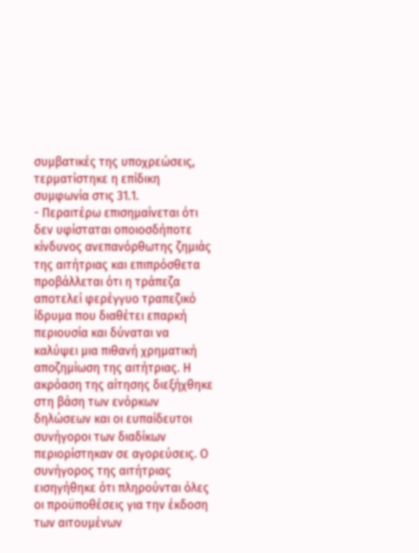συμβατικές της υποχρεώσεις, τερματίστηκε η επίδικη συμφωνία στις 31.1.
- Περαιτέρω επισημαίνεται ότι δεν υφίσταται οποιοσδήποτε κίνδυνος ανεπανόρθωτης ζημιάς της αιτήτριας και επιπρόσθετα προβάλλεται ότι η τράπεζα αποτελεί φερέγγυο τραπεζικό ίδρυμα που διαθέτει επαρκή περιουσία και δύναται να καλύψει μια πιθανή χρηματική αποζημίωση της αιτήτριας. Η ακρόαση της αίτησης διεξήχθηκε στη βάση των ενόρκων δηλώσεων και οι ευπαίδευτοι συνήγοροι των διαδίκων περιορίστηκαν σε αγορεύσεις. Ο συνήγορος της αιτήτριας εισηγήθηκε ότι πληρούνται όλες οι προϋποθέσεις για την έκδοση των αιτουμένων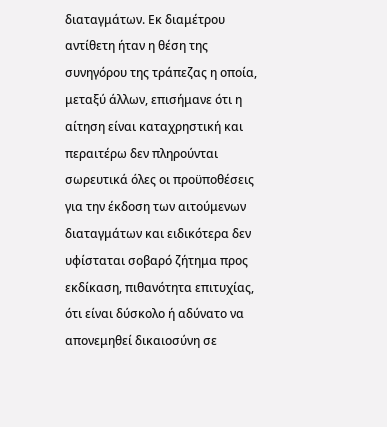διαταγμάτων. Εκ διαμέτρου αντίθετη ήταν η θέση της συνηγόρου της τράπεζας η οποία, μεταξύ άλλων, επισήμανε ότι η αίτηση είναι καταχρηστική και περαιτέρω δεν πληρούνται σωρευτικά όλες οι προϋποθέσεις για την έκδοση των αιτούμενων διαταγμάτων και ειδικότερα δεν υφίσταται σοβαρό ζήτημα προς εκδίκαση, πιθανότητα επιτυχίας, ότι είναι δύσκολο ή αδύνατο να απονεμηθεί δικαιοσύνη σε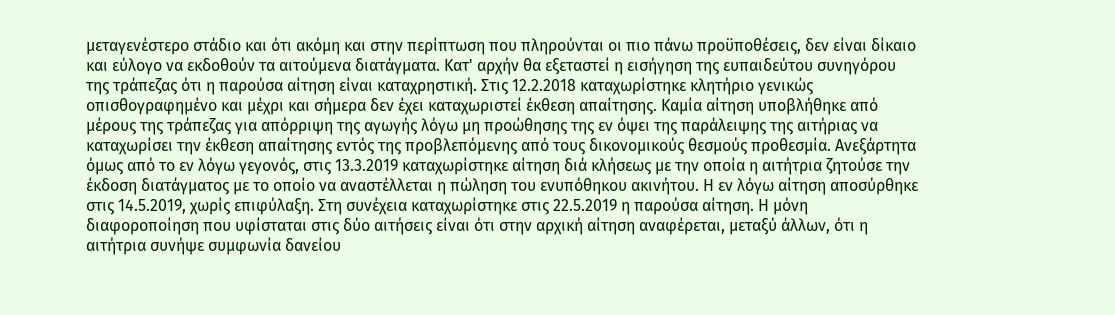μεταγενέστερο στάδιο και ότι ακόμη και στην περίπτωση που πληρούνται οι πιο πάνω προϋποθέσεις, δεν είναι δίκαιο και εύλογο να εκδοθούν τα αιτούμενα διατάγματα. Κατ' αρχήν θα εξεταστεί η εισήγηση της ευπαιδεύτου συνηγόρου της τράπεζας ότι η παρούσα αίτηση είναι καταχρηστική. Στις 12.2.2018 καταχωρίστηκε κλητήριο γενικώς οπισθογραφημένο και μέχρι και σήμερα δεν έχει καταχωριστεί έκθεση απαίτησης. Καμία αίτηση υποβλήθηκε από μέρους της τράπεζας για απόρριψη της αγωγής λόγω μη προώθησης της εν όψει της παράλειψης της αιτήριας να καταχωρίσει την έκθεση απαίτησης εντός της προβλεπόμενης από τους δικονομικούς θεσμούς προθεσμία. Ανεξάρτητα όμως από το εν λόγω γεγονός, στις 13.3.2019 καταχωρίστηκε αίτηση διά κλήσεως με την οποία η αιτήτρια ζητούσε την έκδοση διατάγματος με το οποίο να αναστέλλεται η πώληση του ενυπόθηκου ακινήτου. Η εν λόγω αίτηση αποσύρθηκε στις 14.5.2019, χωρίς επιφύλαξη. Στη συνέχεια καταχωρίστηκε στις 22.5.2019 η παρούσα αίτηση. Η μόνη διαφοροποίηση που υφίσταται στις δύο αιτήσεις είναι ότι στην αρχική αίτηση αναφέρεται, μεταξύ άλλων, ότι η αιτήτρια συνήψε συμφωνία δανείου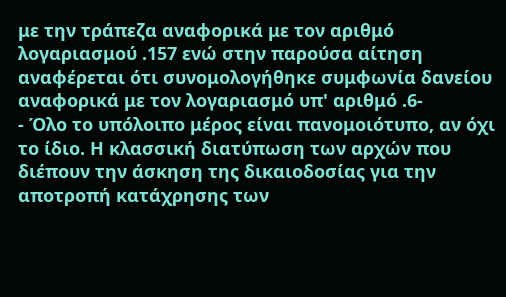με την τράπεζα αναφορικά με τον αριθμό λογαριασμού .157 ενώ στην παρούσα αίτηση αναφέρεται ότι συνομολογήθηκε συμφωνία δανείου αναφορικά με τον λογαριασμό υπ' αριθμό .6-
- Όλο το υπόλοιπο μέρος είναι πανομοιότυπο, αν όχι το ίδιο. Η κλασσική διατύπωση των αρχών που διέπουν την άσκηση της δικαιοδοσίας για την αποτροπή κατάχρησης των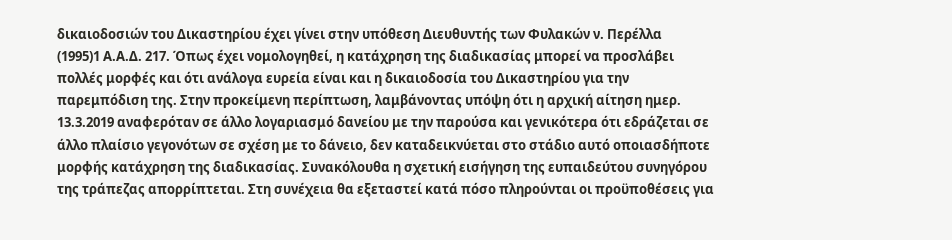δικαιοδοσιών του Δικαστηρίου έχει γίνει στην υπόθεση Διευθυντής των Φυλακών ν. Περέλλα
(1995)1 Α.Α.Δ. 217. Όπως έχει νομολογηθεί, η κατάχρηση της διαδικασίας μπορεί να προσλάβει πολλές μορφές και ότι ανάλογα ευρεία είναι και η δικαιοδοσία του Δικαστηρίου για την παρεμπόδιση της. Στην προκείμενη περίπτωση, λαμβάνοντας υπόψη ότι η αρχική αίτηση ημερ. 13.3.2019 αναφερόταν σε άλλο λογαριασμό δανείου με την παρούσα και γενικότερα ότι εδράζεται σε άλλο πλαίσιο γεγονότων σε σχέση με το δάνειο, δεν καταδεικνύεται στο στάδιο αυτό οποιασδήποτε μορφής κατάχρηση της διαδικασίας. Συνακόλουθα η σχετική εισήγηση της ευπαιδεύτου συνηγόρου της τράπεζας απορρίπτεται. Στη συνέχεια θα εξεταστεί κατά πόσο πληρούνται οι προϋποθέσεις για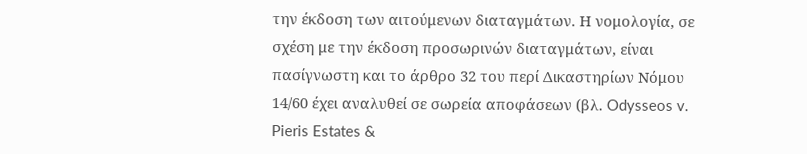την έκδοση των αιτούμενων διαταγμάτων. Η νομολογία, σε σχέση με την έκδοση προσωρινών διαταγμάτων, είναι πασίγνωστη και το άρθρο 32 του περί Δικαστηρίων Νόμου 14/60 έχει αναλυθεί σε σωρεία αποφάσεων (βλ. Odysseos v. Pieris Estates &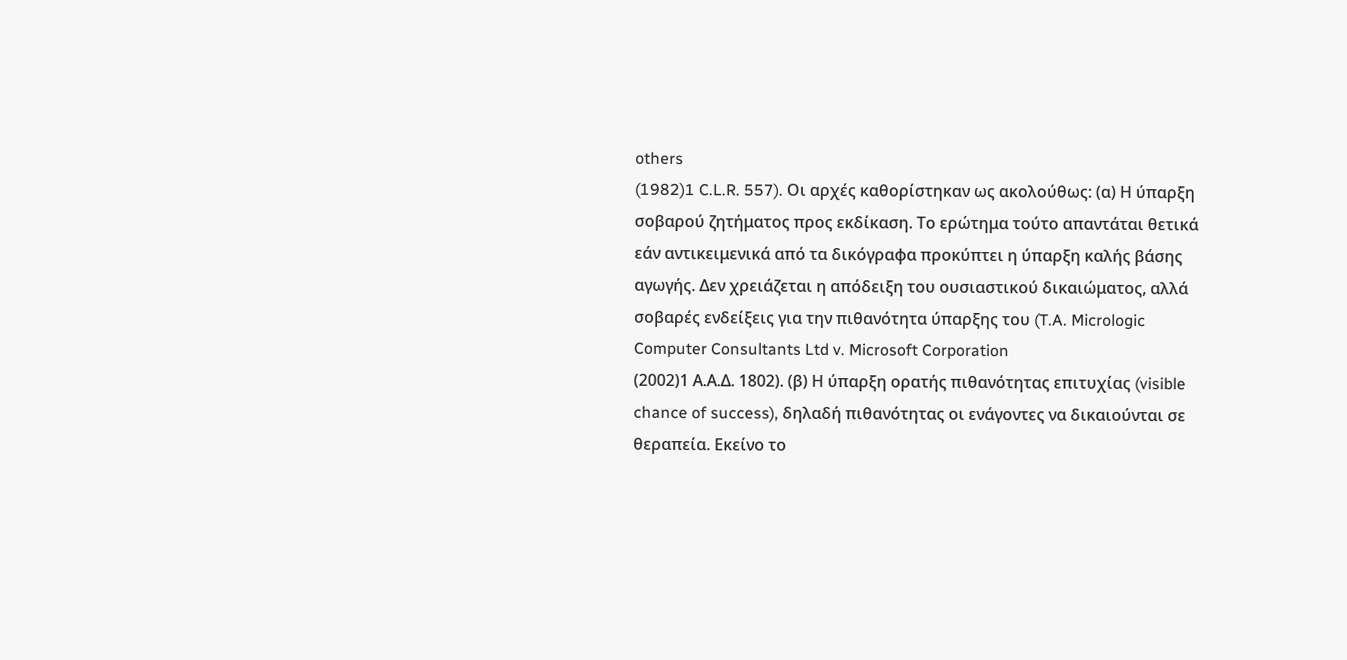others
(1982)1 C.L.R. 557). Οι αρχές καθορίστηκαν ως ακολούθως: (α) Η ύπαρξη σοβαρού ζητήματος προς εκδίκαση. Το ερώτημα τούτο απαντάται θετικά εάν αντικειμενικά από τα δικόγραφα προκύπτει η ύπαρξη καλής βάσης αγωγής. Δεν χρειάζεται η απόδειξη του ουσιαστικού δικαιώματος, αλλά σοβαρές ενδείξεις για την πιθανότητα ύπαρξης του (T.A. Micrologic Computer Consultants Ltd v. Microsoft Corporation
(2002)1 Α.Α.Δ. 1802). (β) Η ύπαρξη ορατής πιθανότητας επιτυχίας (visible chance of success), δηλαδή πιθανότητας οι ενάγοντες να δικαιούνται σε θεραπεία. Εκείνο το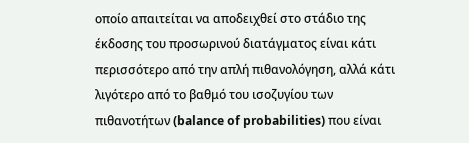οποίο απαιτείται να αποδειχθεί στο στάδιο της έκδοσης του προσωρινού διατάγματος είναι κάτι περισσότερο από την απλή πιθανολόγηση, αλλά κάτι λιγότερο από το βαθμό του ισοζυγίου των πιθανοτήτων (balance of probabilities) που είναι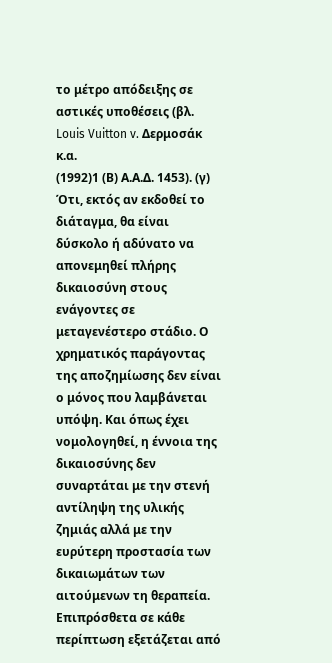το μέτρο απόδειξης σε αστικές υποθέσεις (βλ. Louis Vuitton v. Δερμοσάκ κ.α.
(1992)1 (Β) Α.Α.Δ. 1453). (γ) Ότι, εκτός αν εκδοθεί το διάταγμα, θα είναι δύσκολο ή αδύνατο να απονεμηθεί πλήρης δικαιοσύνη στους ενάγοντες σε μεταγενέστερο στάδιο. Ο χρηματικός παράγοντας της αποζημίωσης δεν είναι ο μόνος που λαμβάνεται υπόψη. Και όπως έχει νομολογηθεί, η έννοια της δικαιοσύνης δεν συναρτάται με την στενή αντίληψη της υλικής ζημιάς αλλά με την ευρύτερη προστασία των δικαιωμάτων των αιτούμενων τη θεραπεία. Επιπρόσθετα σε κάθε περίπτωση εξετάζεται από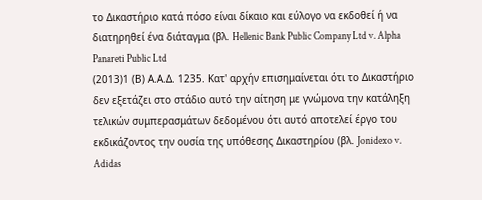το Δικαστήριο κατά πόσο είναι δίκαιο και εύλογο να εκδοθεί ή να διατηρηθεί ένα διάταγμα (βλ. Hellenic Bank Public Company Ltd v. Alpha Panareti Public Ltd
(2013)1 (Β) Α.Α.Δ. 1235. Κατ' αρχήν επισημαίνεται ότι το Δικαστήριο δεν εξετάζει στο στάδιο αυτό την αίτηση με γνώμονα την κατάληξη τελικών συμπερασμάτων δεδομένου ότι αυτό αποτελεί έργο του εκδικάζοντος την ουσία της υπόθεσης Δικαστηρίου (βλ. Jonidexo v. Adidas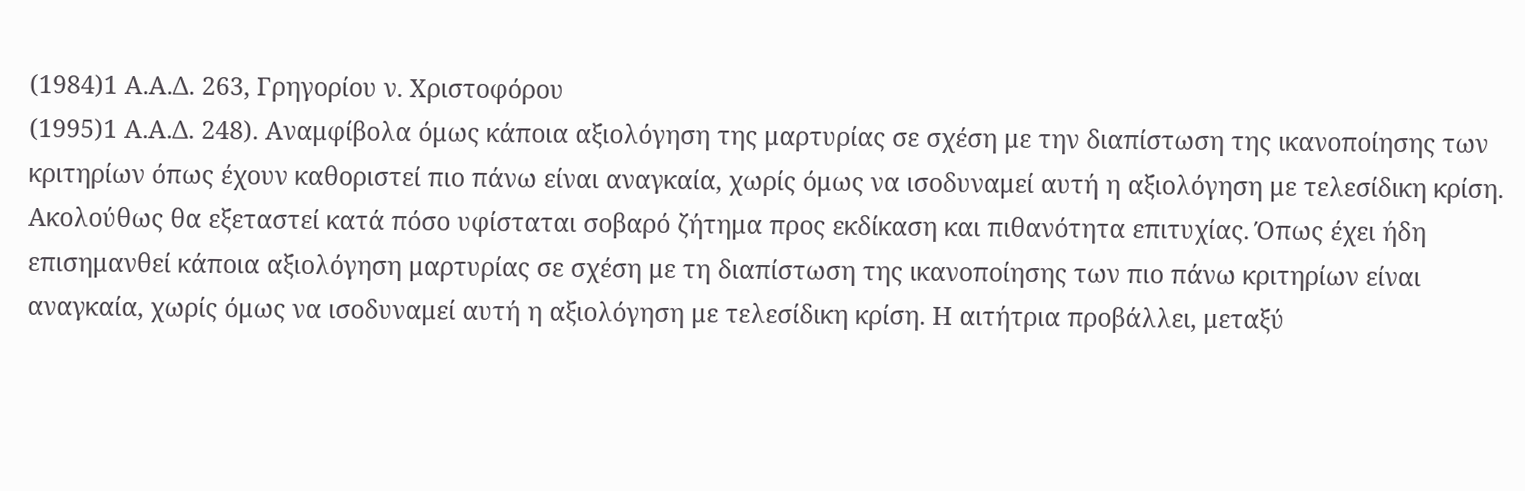(1984)1 A.A.Δ. 263, Γρηγορίου ν. Χριστοφόρου
(1995)1 Α.Α.Δ. 248). Αναμφίβολα όμως κάποια αξιολόγηση της μαρτυρίας σε σχέση με την διαπίστωση της ικανοποίησης των κριτηρίων όπως έχουν καθοριστεί πιο πάνω είναι αναγκαία, χωρίς όμως να ισοδυναμεί αυτή η αξιολόγηση με τελεσίδικη κρίση. Ακολούθως θα εξεταστεί κατά πόσο υφίσταται σοβαρό ζήτημα προς εκδίκαση και πιθανότητα επιτυχίας. Όπως έχει ήδη επισημανθεί κάποια αξιολόγηση μαρτυρίας σε σχέση με τη διαπίστωση της ικανοποίησης των πιο πάνω κριτηρίων είναι αναγκαία, χωρίς όμως να ισοδυναμεί αυτή η αξιολόγηση με τελεσίδικη κρίση. Η αιτήτρια προβάλλει, μεταξύ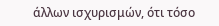άλλων ισχυρισμών, ότι τόσο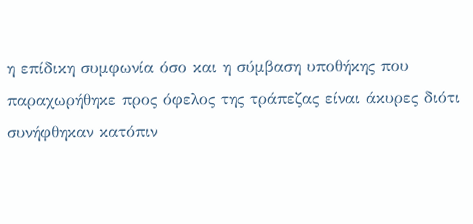η επίδικη συμφωνία όσο και η σύμβαση υποθήκης που παραχωρήθηκε προς όφελος της τράπεζας είναι άκυρες διότι συνήφθηκαν κατόπιν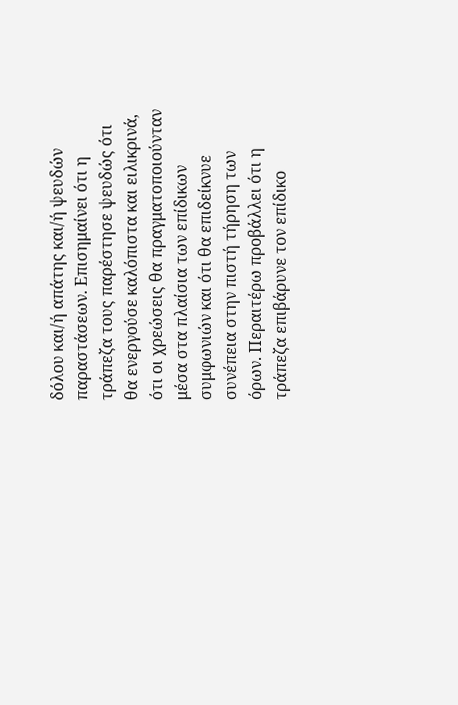δόλου και/ή απάτης και/ή ψευδών παραστάσεων. Επισημαίνει ότι η τράπεζα τους παρέστησε ψευδώς ότι θα ενεργούσε καλόπιστα και ειλικρινά, ότι οι χρεώσεις θα πραγματοποιούνταν μέσα στα πλαίσια των επίδικων συμφωνιών και ότι θα επιδείκνυε συνέπεια στην πιστή τήρηση των όρων. Περαιτέρω προβάλλει ότι η τράπεζα επιβάρυνε τον επίδικο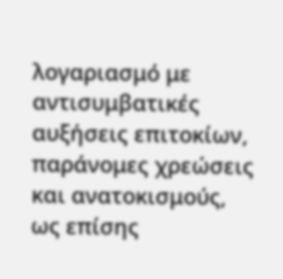λογαριασμό με αντισυμβατικές αυξήσεις επιτοκίων, παράνομες χρεώσεις και ανατοκισμούς, ως επίσης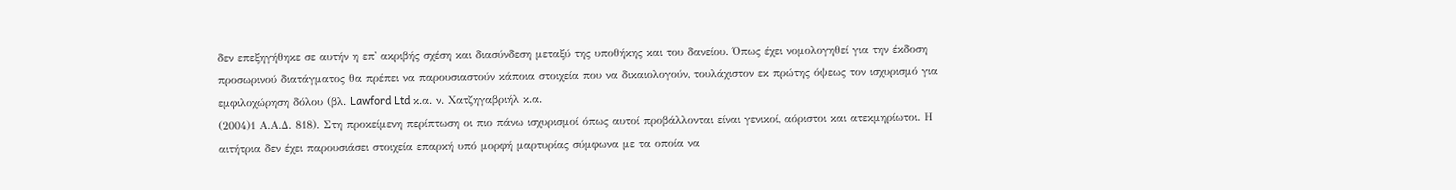δεν επεξηγήθηκε σε αυτήν η επ' ακριβής σχέση και διασύνδεση μεταξύ της υποθήκης και του δανείου. Όπως έχει νομολογηθεί για την έκδοση προσωρινού διατάγματος θα πρέπει να παρουσιαστούν κάποια στοιχεία που να δικαιολογούν, τουλάχιστον εκ πρώτης όψεως τον ισχυρισμό για εμφιλοχώρηση δόλου (βλ. Lawford Ltd κ.α. ν. Χατζηγαβριήλ κ.α.
(2004)1 Α.Α.Δ. 818). Στη προκείμενη περίπτωση οι πιο πάνω ισχυρισμοί όπως αυτοί προβάλλονται είναι γενικοί, αόριστοι και ατεκμηρίωτοι. Η αιτήτρια δεν έχει παρουσιάσει στοιχεία επαρκή υπό μορφή μαρτυρίας σύμφωνα με τα οποία να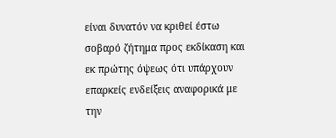είναι δυνατόν να κριθεί έστω σοβαρό ζήτημα προς εκδίκαση και εκ πρώτης όψεως ότι υπάρχουν επαρκείς ενδείξεις αναφορικά με την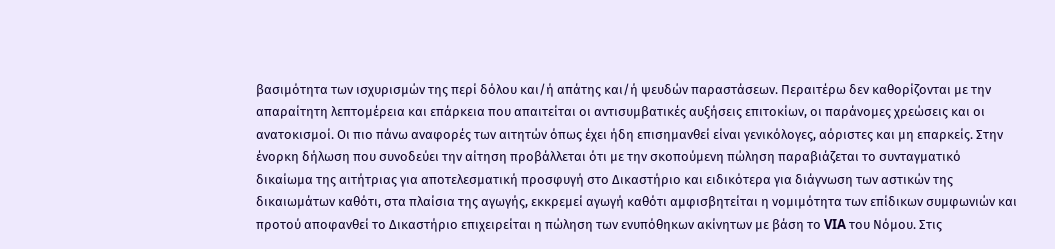βασιμότητα των ισχυρισμών της περί δόλου και/ή απάτης και/ή ψευδών παραστάσεων. Περαιτέρω δεν καθορίζονται με την απαραίτητη λεπτομέρεια και επάρκεια που απαιτείται οι αντισυμβατικές αυξήσεις επιτοκίων, οι παράνομες χρεώσεις και οι ανατοκισμοί. Οι πιο πάνω αναφορές των αιτητών όπως έχει ήδη επισημανθεί είναι γενικόλογες, αόριστες και μη επαρκείς. Στην ένορκη δήλωση που συνοδεύει την αίτηση προβάλλεται ότι με την σκοπούμενη πώληση παραβιάζεται το συνταγματικό δικαίωμα της αιτήτριας για αποτελεσματική προσφυγή στο Δικαστήριο και ειδικότερα για διάγνωση των αστικών της δικαιωμάτων καθότι, στα πλαίσια της αγωγής, εκκρεμεί αγωγή καθότι αμφισβητείται η νομιμότητα των επίδικων συμφωνιών και προτού αποφανθεί το Δικαστήριο επιχειρείται η πώληση των ενυπόθηκων ακίνητων με βάση το VIA του Νόμου. Στις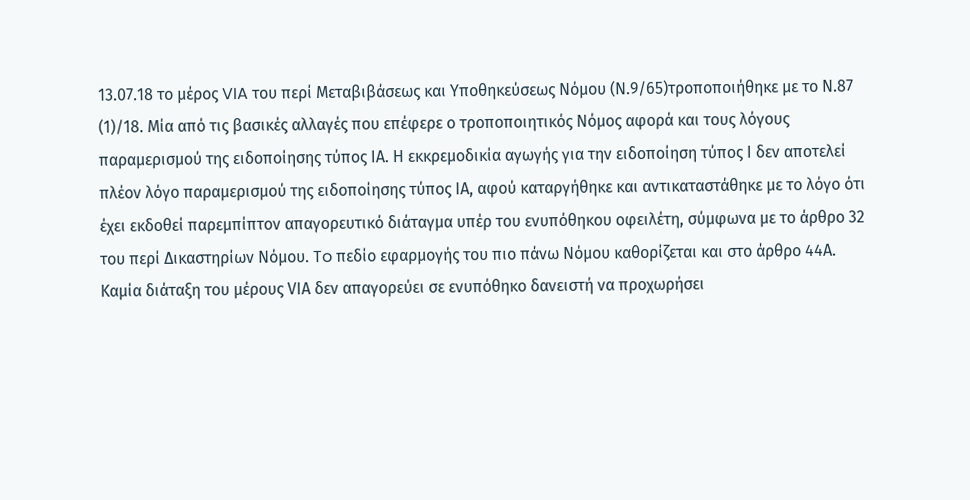13.07.18 το μέρος VIA του περί Μεταβιβάσεως και Υποθηκεύσεως Νόμου (Ν.9/65)τροποποιήθηκε με το Ν.87
(1)/18. Μία από τις βασικές αλλαγές που επέφερε ο τροποποιητικός Νόμος αφορά και τους λόγους παραμερισμού της ειδοποίησης τύπος ΙΑ. Η εκκρεμοδικία αγωγής για την ειδοποίηση τύπος Ι δεν αποτελεί πλέον λόγο παραμερισμού της ειδοποίησης τύπος ΙΑ, αφού καταργήθηκε και αντικαταστάθηκε με το λόγο ότι έχει εκδοθεί παρεμπίπτον απαγορευτικό διάταγμα υπέρ του ενυπόθηκου οφειλέτη, σύμφωνα με το άρθρο 32 του περί Δικαστηρίων Νόμου. To πεδίο εφαρμογής του πιο πάνω Νόμου καθορίζεται και στο άρθρο 44Α. Καμία διάταξη του μέρους VIΑ δεν απαγορεύει σε ενυπόθηκο δανειστή να προχωρήσει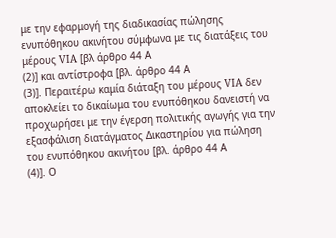με την εφαρμογή της διαδικασίας πώλησης ενυπόθηκου ακινήτου σύμφωνα με τις διατάξεις του μέρους VIA [βλ άρθρο 44 Α
(2)] και αντίστροφα [βλ. άρθρο 44 Α
(3)]. Περαιτέρω καμία διάταξη του μέρους VIA δεν αποκλείει το δικαίωμα του ενυπόθηκου δανειστή να προχωρήσει με την έγερση πολιτικής αγωγής για την εξασφάλιση διατάγματος Δικαστηρίου για πώληση του ενυπόθηκου ακινήτου [βλ. άρθρο 44 Α
(4)]. Ο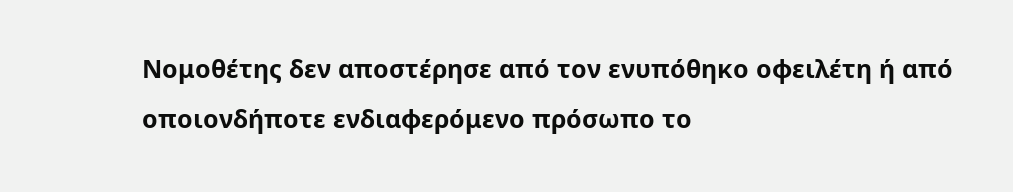Νομοθέτης δεν αποστέρησε από τον ενυπόθηκο οφειλέτη ή από οποιονδήποτε ενδιαφερόμενο πρόσωπο το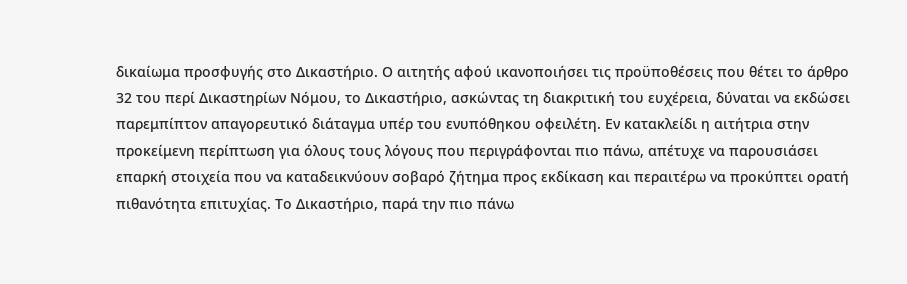δικαίωμα προσφυγής στο Δικαστήριο. Ο αιτητής αφού ικανοποιήσει τις προϋποθέσεις που θέτει το άρθρο 32 του περί Δικαστηρίων Νόμου, το Δικαστήριο, ασκώντας τη διακριτική του ευχέρεια, δύναται να εκδώσει παρεμπίπτον απαγορευτικό διάταγμα υπέρ του ενυπόθηκου οφειλέτη. Εν κατακλείδι η αιτήτρια στην προκείμενη περίπτωση για όλους τους λόγους που περιγράφονται πιο πάνω, απέτυχε να παρουσιάσει επαρκή στοιχεία που να καταδεικνύουν σοβαρό ζήτημα προς εκδίκαση και περαιτέρω να προκύπτει ορατή πιθανότητα επιτυχίας. Το Δικαστήριο, παρά την πιο πάνω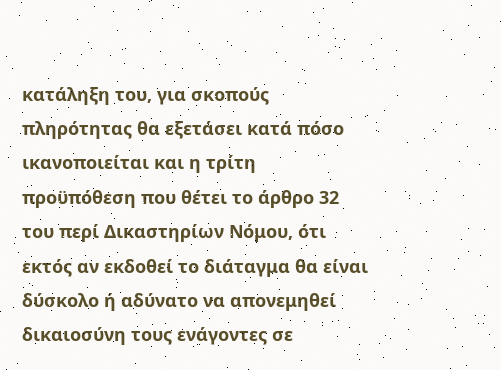κατάληξη του, για σκοπούς πληρότητας θα εξετάσει κατά πόσο ικανοποιείται και η τρίτη προϋπόθεση που θέτει το άρθρο 32 του περί Δικαστηρίων Νόμου, ότι εκτός αν εκδοθεί το διάταγμα θα είναι δύσκολο ή αδύνατο να απονεμηθεί δικαιοσύνη τους ενάγοντες σε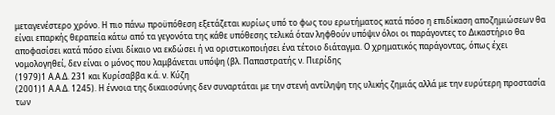μεταγενέστερο χρόνο. Η πιο πάνω προϋπόθεση εξετάζεται κυρίως υπό το φως του ερωτήματος κατά πόσο η επιδίκαση αποζημιώσεων θα είναι επαρκής θεραπεία κάτω από τα γεγονότα της κάθε υπόθεσης τελικά όταν ληφθούν υπόψιν όλοι οι παράγοντες το Δικαστήριο θα αποφασίσει κατά πόσο είναι δίκαιο να εκδώσει ή να οριστικοποιήσει ένα τέτοιο διάταγμα. Ο χρηματικός παράγοντας, όπως έχει νομολογηθεί, δεν είναι ο μόνος που λαμβάνεται υπόψη (βλ. Παπαστρατής ν. Πιερίδης
(1979)1 Α.Α.Δ. 231 και Κυρίσαββα κ.ά. ν. Κύζη
(2001)1 Α.Α.Δ. 1245). Η έννοια της δικαιοσύνης δεν συναρτάται με την στενή αντίληψη της υλικής ζημιάς αλλά με την ευρύτερη προστασία των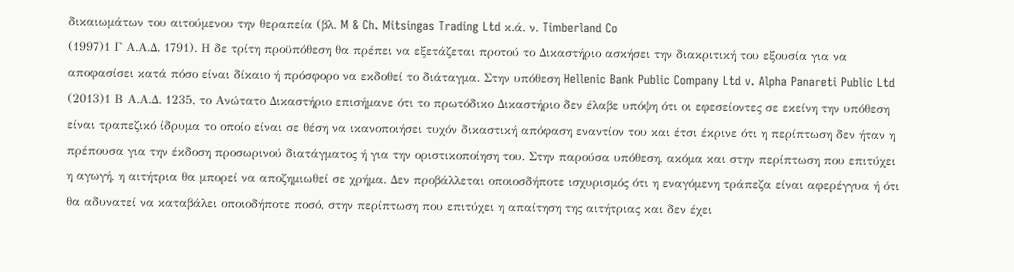δικαιωμάτων του αιτούμενου την θεραπεία (βλ. M & Ch. Mitsingas Trading Ltd κ.ά. ν. Timberland Co
(1997)1 Γ Α.Α.Δ. 1791). Η δε τρίτη προϋπόθεση θα πρέπει να εξετάζεται προτού το Δικαστήριο ασκήσει την διακριτική του εξουσία για να αποφασίσει κατά πόσο είναι δίκαιο ή πρόσφορο να εκδοθεί το διάταγμα. Στην υπόθεση Hellenic Bank Public Company Ltd v. Alpha Panareti Public Ltd
(2013)1 Β Α.Α.Δ. 1235, το Ανώτατο Δικαστήριο επισήμανε ότι το πρωτόδικο Δικαστήριο δεν έλαβε υπόψη ότι οι εφεσείοντες σε εκείνη την υπόθεση είναι τραπεζικό ίδρυμα το οποίο είναι σε θέση να ικανοποιήσει τυχόν δικαστική απόφαση εναντίον του και έτσι έκρινε ότι η περίπτωση δεν ήταν η πρέπουσα για την έκδοση προσωρινού διατάγματος ή για την οριστικοποίηση του. Στην παρούσα υπόθεση, ακόμα και στην περίπτωση που επιτύχει η αγωγή, η αιτήτρια θα μπορεί να αποζημιωθεί σε χρήμα. Δεν προβάλλεται οποιοσδήποτε ισχυρισμός ότι η εναγόμενη τράπεζα είναι αφερέγγυα ή ότι θα αδυνατεί να καταβάλει οποιοδήποτε ποσό, στην περίπτωση που επιτύχει η απαίτηση της αιτήτριας και δεν έχει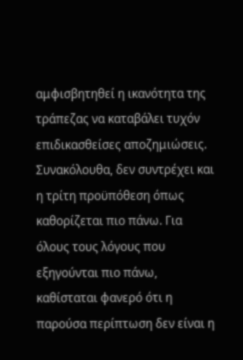αμφισβητηθεί η ικανότητα της τράπεζας να καταβάλει τυχόν επιδικασθείσες αποζημιώσεις. Συνακόλουθα, δεν συντρέχει και η τρίτη προϋπόθεση όπως καθορίζεται πιο πάνω. Για όλους τους λόγους που εξηγούνται πιο πάνω, καθίσταται φανερό ότι η παρούσα περίπτωση δεν είναι η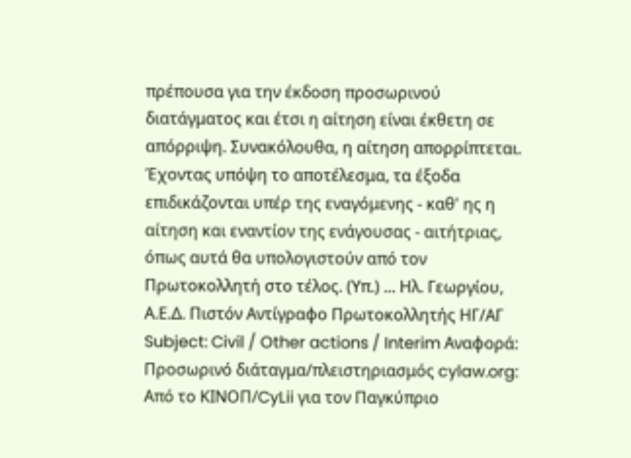πρέπουσα για την έκδοση προσωρινού διατάγματος και έτσι η αίτηση είναι έκθετη σε απόρριψη. Συνακόλουθα, η αίτηση απορρίπτεται. Έχοντας υπόψη το αποτέλεσμα, τα έξοδα επιδικάζονται υπέρ της εναγόμενης - καθ' ης η αίτηση και εναντίον της ενάγουσας - αιτήτριας, όπως αυτά θα υπολογιστούν από τον Πρωτοκολλητή στο τέλος. (Υπ.) ... Ηλ. Γεωργίου, Α.Ε.Δ. Πιστόν Αντίγραφο Πρωτοκολλητής ΗΓ/ΑΓ Subject: Civil / Other actions / Interim Αναφορά: Προσωρινό διάταγμα/πλειστηριασμός cylaw.org: Από το ΚΙΝOΠ/CyLii για τον Παγκύπριο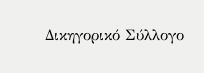Δικηγορικό Σύλλογο